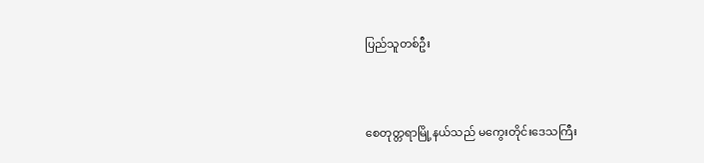ပြည်သူတစ်ဦး



စေတုတ္တရာမြို့နယ်သည် မကွေးတိုင်းဒေသကြီး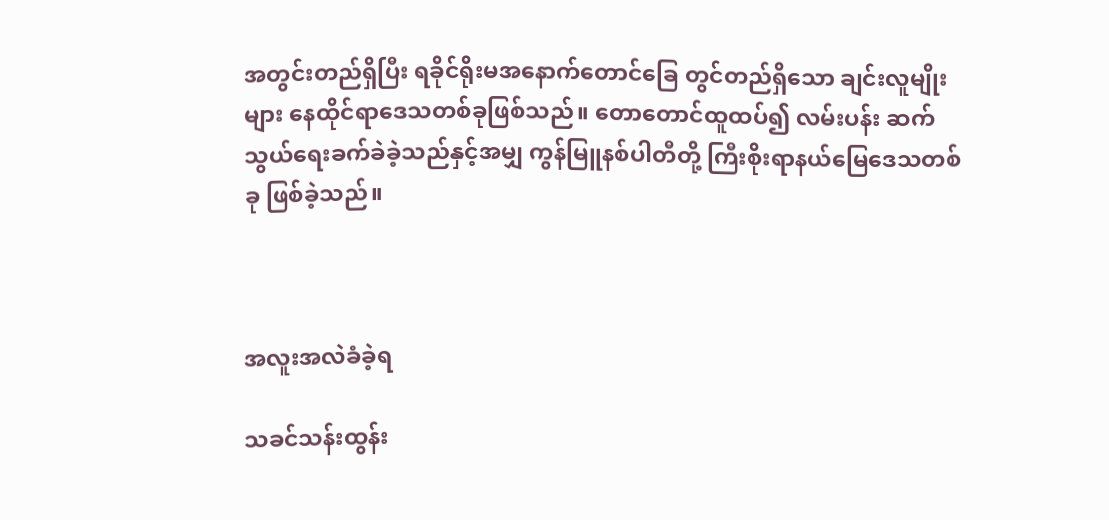အတွင်းတည်ရှိပြီး ရခိုင်ရိုးမအနောက်တောင်ခြေ တွင်တည်ရှိသော ချင်းလူမျိုးများ နေထိုင်ရာဒေသတစ်ခုဖြစ်သည်။ တောတောင်ထူထပ်၍ လမ်းပန်း ဆက်သွယ်ရေးခက်ခဲခဲ့သည်နှင့်အမျှ ကွန်မြူနစ်ပါတီတို့ ကြီးစိုးရာနယ်မြေဒေသတစ်ခု ဖြစ်ခဲ့သည်။



အလူးအလဲခံခဲ့ရ

သခင်သန်းထွန်း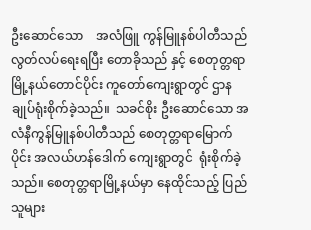ဦးဆောင်သော    အလံဖြူ ကွန်မြူနစ်ပါတီသည် လွတ်လပ်ရေးရပြီး တောခိုသည် နှင့် စေတုတ္တရာမြို့နယ်တောင်ပိုင်း ကူတော်ကျေးရွာတွင် ဌာနချုပ်ရုံးစိုက်ခဲ့သည်။  သခင်စိုး ဦးဆောင်သော အလံနီကွန်မြူနစ်ပါတီသည် စေတုတ္တရာမြောက်ပိုင်း အလယ်ဟန်ဒေါက် ကျေးရွာတွင်  ရုံးစိုက်ခဲ့သည်။ စေတုတ္တရာမြို့နယ်မှာ နေထိုင်သည့် ပြည်သူများ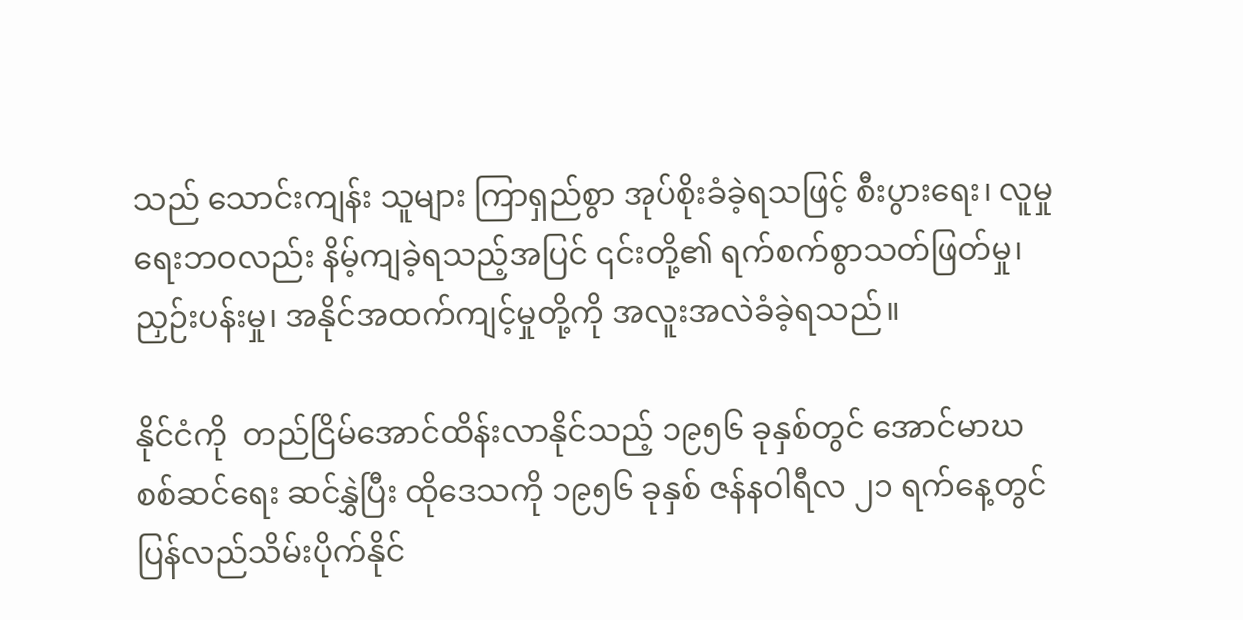သည် သောင်းကျန်း သူများ ကြာရှည်စွာ အုပ်စိုးခံခဲ့ရသဖြင့် စီးပွားရေး၊ လူမှုရေးဘဝလည်း နိမ့်ကျခဲ့ရသည့်အပြင် ၎င်းတို့၏ ရက်စက်စွာသတ်ဖြတ်မှု၊  ညှဉ်းပန်းမှု၊ အနိုင်အထက်ကျင့်မှုတို့ကို အလူးအလဲခံခဲ့ရသည်။

နိုင်ငံကို  တည်ငြိမ်အောင်ထိန်းလာနိုင်သည့် ၁၉၅၆ ခုနှစ်တွင် အောင်မာဃစစ်ဆင်ရေး ဆင်နွှဲပြီး ထိုဒေသကို ၁၉၅၆ ခုနှစ် ဇန်နဝါရီလ ၂၁ ရက်နေ့တွင် ပြန်လည်သိမ်းပိုက်နိုင်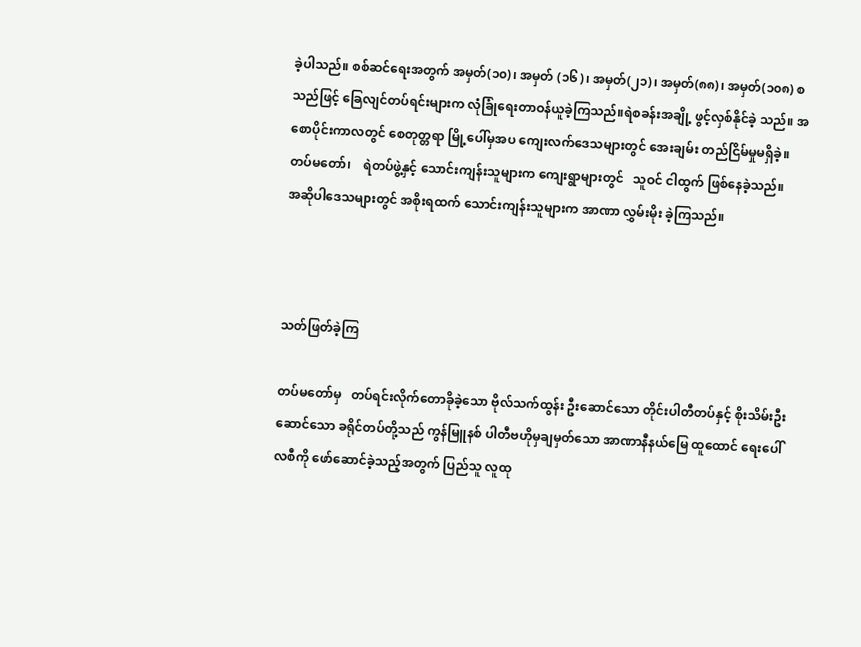ခဲ့ပါသည်။ စစ်ဆင်ရေးအတွက် အမှတ်(၁၀)၊ အမှတ် (၁၆)၊ အမှတ်(၂၁)၊ အမှတ်(၈၈)၊ အမှတ်(၁၀၈) စသည်ဖြင့် ခြေလျင်တပ်ရင်းများက လုံခြုံရေးတာဝန်ယူခဲ့ကြသည်။ရဲစခန်းအချို့ ဖွင့်လှစ်နိုင်ခဲ့ သည်။ အစောပိုင်းကာလတွင် စေတုတ္တရာ မြို့ပေါ်မှအပ ကျေးလက်ဒေသများတွင် အေးချမ်း တည်ငြိမ်မှုမရှိခဲ့။     တပ်မတော်၊    ရဲတပ်ဖွဲ့နှင့် သောင်းကျန်းသူများက ကျေးရွာများတွင်   သူဝင် ငါထွက် ဖြစ်နေခဲ့သည်။    အဆိုပါဒေသများတွင် အစိုးရထက် သောင်းကျန်းသူများက အာဏာ လွှမ်းမိုး ခဲ့ကြသည်။



သတ်ဖြတ်ခဲ့ကြ

တပ်မတော်မှ   တပ်ရင်းလိုက်တောခိုခဲ့သော ဗိုလ်သက်ထွန်း ဦးဆောင်သော တိုင်းပါတီတပ်နှင့် စိုးသိမ်းဦးဆောင်သော ခရိုင်တပ်တို့သည် ကွန်မြူနစ် ပါတီဗဟိုမှချမှတ်သော အာဏာနီနယ်မြေ ထူထောင် ရေးပေါ်လစီကို ဖော်ဆောင်ခဲ့သည့်အတွက် ပြည်သူ လူထု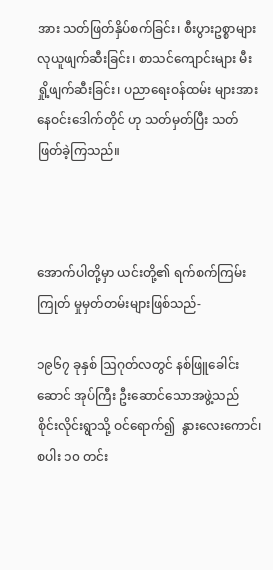အား သတ်ဖြတ်နှိပ်စက်ခြင်း၊ စီးပွားဥစ္စာများ လုယူဖျက်ဆီးခြင်း၊ စာသင်ကျောင်းများ မီးရှို့ဖျက်ဆီးခြင်း၊ ပညာရေးဝန်ထမ်း များအား နေဝင်းဒေါက်တိုင် ဟု သတ်မှတ်ပြီး သတ်ဖြတ်ခဲ့ကြသည်။



အောက်ပါတို့မှာ ယင်းတို့၏ ရက်စက်ကြမ်းကြုတ် မှုမှတ်တမ်းများဖြစ်သည်-

၁၉၆၇ ခုနှစ် ဩဂုတ်လတွင် နစ်ဖြူခေါင်းဆောင် အုပ်ကြီး ဦးဆောင်သောအဖွဲ့သည် စိုင်းလိုင်းရွာသို့ ဝင်ရောက်၍  နွားလေးကောင်၊    စပါး ၁၀ တင်း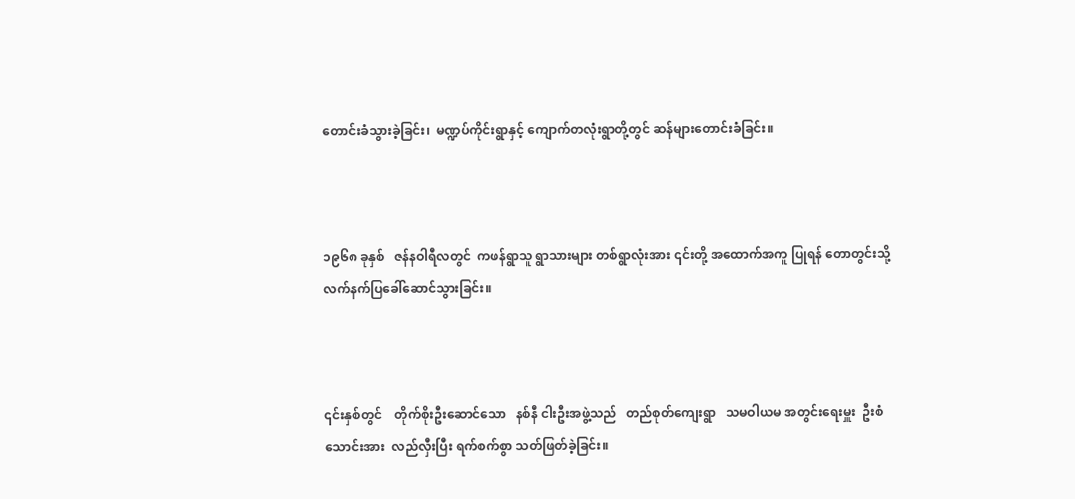တောင်းခံသွားခဲ့ခြင်း၊  မဏ္ဍပ်ကိုင်းရွာနှင့် ကျောက်တလုံးရွာတို့တွင် ဆန်များတောင်းခံခြင်း။



၁၉၆၈ ခုနှစ်   ဇန်နဝါရီလတွင်  ကဖန်ရွာသူ ရွာသားများ တစ်ရွာလုံးအား ၎င်းတို့ အထောက်အကူ ပြုရန် တောတွင်းသို့ လက်နက်ပြခေါ်ဆောင်သွားခြင်း။



၎င်းနှစ်တွင်    တိုက်စိုးဦးဆောင်သော   နစ်နီ ငါးဦးအဖွဲ့သည်   တည်စုတ်ကျေးရွာ   သမဝါယမ အတွင်းရေးမှူး  ဦးစံသောင်းအား  လည်လှီးပြီး ရက်စက်စွာ သတ်ဖြတ်ခဲ့ခြင်း။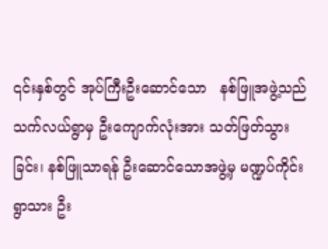၎င်းနှစ်တွင် အုပ်ကြီးဦးဆောင်သော   နစ်ဖြူအဖွဲ့သည် သက်လယ်ရွာမှ ဦးကျောက်လုံးအား သတ်ဖြတ်သွားခြင်း၊ နစ်ဖြူသာရန် ဦးဆောင်သောအဖွဲ့မှ မဏ္ဍပ်ကိုင်းရွာသား ဦး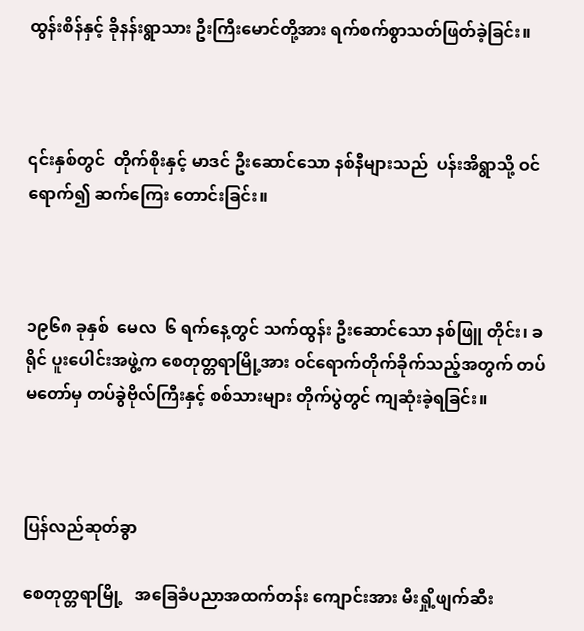ထွန်းစိန်နှင့် ခိုနန်းရွာသား ဦးကြီးမောင်တို့အား ရက်စက်စွာသတ်ဖြတ်ခဲ့ခြင်း။



၎င်းနှစ်တွင်  တိုက်စိုးနှင့် မာဒင် ဦးဆောင်သော နစ်နီများသည်  ပန်းအိရွာသို့ ဝင်ရောက်၍ ဆက်ကြေး တောင်းခြင်း။



၁၉၆၈ ခုနှစ်  မေလ  ၆ ရက်နေ့တွင် သက်ထွန်း ဦးဆောင်သော နစ်ဖြူ တိုင်း၊ ခရိုင် ပူးပေါင်းအဖွဲ့က စေတုတ္တရာမြို့အား ဝင်ရောက်တိုက်ခိုက်သည့်အတွက် တပ်မတော်မှ တပ်ခွဲဗိုလ်ကြီးနှင့် စစ်သားများ တိုက်ပွဲတွင် ကျဆုံးခဲ့ရခြင်း။



ပြန်လည်ဆုတ်ခွာ

စေတုတ္တရာမြို့   အခြေခံပညာအထက်တန်း ကျောင်းအား မီးရှို့ဖျက်ဆီး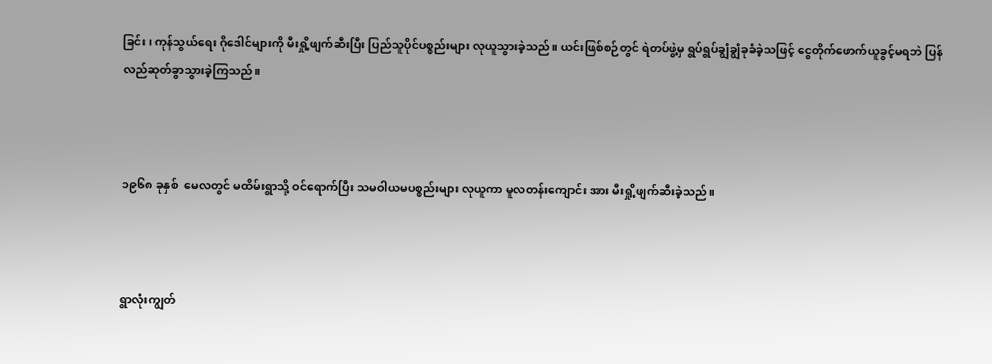ခြင်း၊ ကုန်သွယ်ရေး ဂိုဒေါင်များကို မီးရှို့ဖျက်ဆီးပြီး ပြည်သူပိုင်ပစ္စည်းများ လုယူသွားခဲ့သည်။ ယင်းဖြစ်စဉ်တွင် ရဲတပ်ဖွဲ့မှ ရွပ်ရွပ်ချွံချွံခုခံခဲ့သဖြင့် ငွေတိုက်ဖောက်ယူခွင့်မရဘဲ ပြန်လည်ဆုတ်ခွာသွားခဲ့ကြသည်။



၁၉၆၈ ခုနှစ်  မေလတွင် မထိမ်းရွာသို့ ဝင်ရောက်ပြီး သမဝါယမပစ္စည်းများ လုယူကာ မူလတန်းကျောင်း အား မီးရှို့ဖျက်ဆီးခဲ့သည်။



ရွာလုံးကျွတ်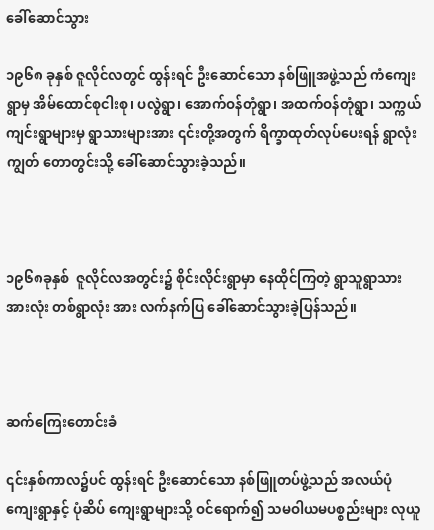ခေါ်ဆောင်သွား

၁၉၆၈ ခုနှစ် ဇူလိုင်လတွင် ထွန်းရင် ဦးဆောင်သော နစ်ဖြူအဖွဲ့သည် ကံကျေးရွာမှ အိမ်ထောင်စုငါးစု၊ ပလွဲရွာ၊ အောက်ဝန်တုံရွာ၊ အထက်ဝန်တုံရွာ၊ သက္ကယ် ကျင်းရွာများမှ ရွာသားများအား ၎င်းတို့အတွက် ရိက္ခာထုတ်လုပ်ပေးရန် ရွာလုံးကျွတ် တောတွင်းသို့ ခေါ်ဆောင်သွားခဲ့သည်။



၁၉၆၈ခုနှစ်  ဇူလိုင်လအတွင်း၌ စိုင်းလိုင်းရွာမှာ နေထိုင်ကြတဲ့ ရွာသူရွာသားအားလုံး တစ်ရွာလုံး အား လက်နက်ပြ ခေါ်ဆောင်သွားခဲ့ပြန်သည်။



ဆက်ကြေးတောင်းခံ

၎င်းနှစ်ကာလ၌ပင် ထွန်းရင် ဦးဆောင်သော နစ်ဖြူတပ်ဖွဲ့သည် အလယ်ပုံကျေးရွာနှင့် ပုံဆိပ် ကျေးရွာများသို့ ဝင်ရောက်၍ သမဝါယမပစ္စည်းများ လုယူ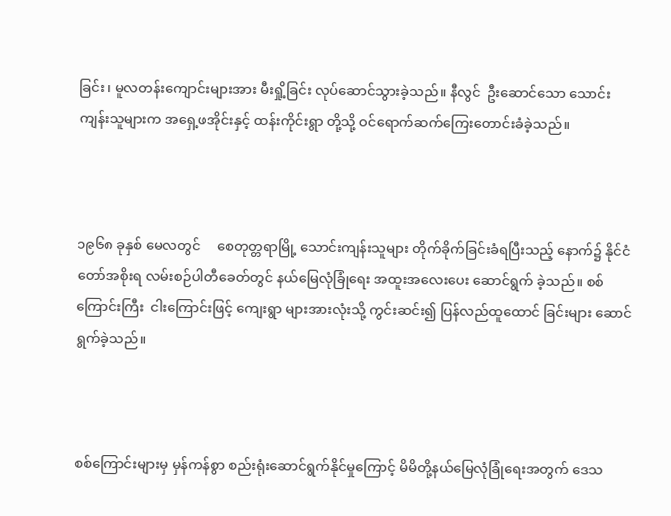ခြင်း၊ မူလတန်းကျောင်းများအား မီးရှို့ခြင်း လုပ်ဆောင်သွားခဲ့သည်။ နီလွင်  ဦးဆောင်သော သောင်းကျန်းသူများက အရှေ့ဖအိုင်းနှင့် ထန်းကိုင်းရွာ တို့သို့ ဝင်ရောက်ဆက်ကြေးတောင်းခံခဲ့သည်။



၁၉၆၈ ခုနှစ် မေလတွင်     စေတုတ္တရာမြို့ သောင်းကျန်းသူများ တိုက်ခိုက်ခြင်းခံရပြီးသည့် နောက်၌ နိုင်ငံတော်အစိုးရ လမ်းစဉ်ပါတီခေတ်တွင် နယ်မြေလုံခြုံရေး အထူးအလေးပေး ဆောင်ရွက် ခဲ့သည်။ စစ်ကြောင်းကြီး  ငါးကြောင်းဖြင့် ကျေးရွာ များအားလုံးသို့ ကွင်းဆင်း၍ ပြန်လည်ထူထောင် ခြင်းများ ဆောင်ရွက်ခဲ့သည်။



စစ်ကြောင်းများမှ မှန်ကန်စွာ စည်းရုံးဆောင်ရွက်နိုင်မှုကြောင့် မိမိတို့နယ်မြေလုံခြုံရေးအတွက် ဒေသ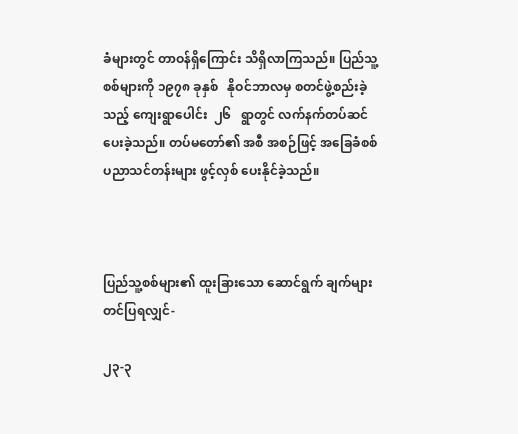ခံများတွင် တာဝန်ရှိကြောင်း သိရှိလာကြသည်။ ပြည်သူ့စစ်များကို ၁၉၇၈ ခုနှစ်   နိုဝင်ဘာလမှ စတင်ဖွဲ့စည်းခဲ့သည့် ကျေးရွာပေါင်း  ၂၆   ရွာတွင် လက်နက်တပ်ဆင်ပေးခဲ့သည်။ တပ်မတော်၏ အစီ အစဉ်ဖြင့် အခြေခံစစ်ပညာသင်တန်းများ ဖွင့်လှစ် ပေးနိုင်ခဲ့သည်။



ပြည်သူ့စစ်များ၏ ထူးခြားသော ဆောင်ရွက် ချက်များတင်ပြရလျှင်-

၂၃-၃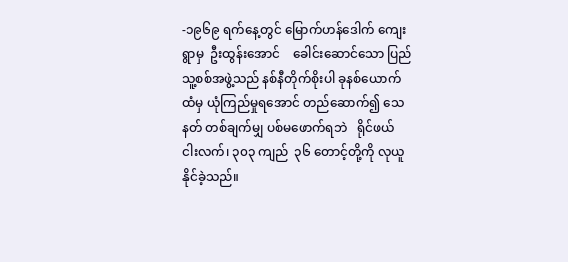-၁၉၆၉ ရက်နေ့တွင် မြောက်ဟန်ဒေါက် ကျေးရွာမှ  ဦးထွန်းအောင်    ခေါင်းဆောင်သော ပြည်သူ့စစ်အဖွဲ့သည် နစ်နီတိုက်စိုးပါ ခုနစ်ယောက် ထံမှ ယုံကြည်မှုရအောင် တည်ဆောက်၍ သေနတ် တစ်ချက်မျှ ပစ်မဖောက်ရဘဲ   ရိုင်ဖယ်  ငါးလက်၊ ၃၀၃ ကျည်  ၃၆ တောင့်တို့ကို လုယူနိုင်ခဲ့သည်။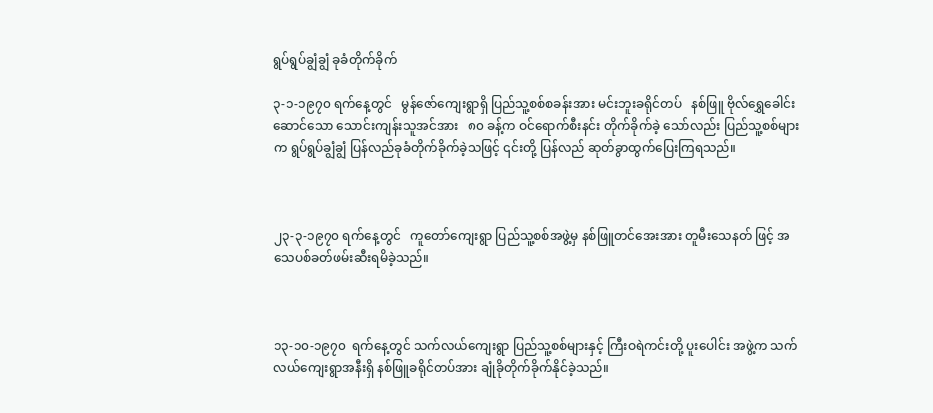ရွပ်ရွပ်ချွံချွံ ခုခံတိုက်ခိုက်

၃-၁-၁၉၇၀ ရက်နေ့တွင်   မွန်ဇော်ကျေးရွာရှိ ပြည်သူ့စစ်စခန်းအား မင်းဘူးခရိုင်တပ်   နစ်ဖြူ ဗိုလ်ရွှေခေါင်းဆောင်သော သောင်းကျန်းသူအင်အား   ၈၀ ခန့်က ဝင်ရောက်စီးနင်း တိုက်ခိုက်ခဲ့ သော်လည်း ပြည်သူ့စစ်များက ရွပ်ရွပ်ချွံချွံ ပြန်လည်ခုခံတိုက်ခိုက်ခဲ့သဖြင့် ၎င်းတို့ ပြန်လည် ဆုတ်ခွာထွက်ပြေးကြရသည်။



၂၃-၃-၁၉၇၀ ရက်နေ့တွင်   ကူတော်ကျေးရွာ ပြည်သူ့စစ်အဖွဲ့မှ နစ်ဖြူတင်အေးအား တူမီးသေနတ် ဖြင့် အသေပစ်ခတ်ဖမ်းဆီးရမိခဲ့သည်။



၁၃-၁၀-၁၉၇၀  ရက်နေ့တွင် သက်လယ်ကျေးရွာ ပြည်သူ့စစ်များနှင့် ကြီးဝရဲကင်းတို့ ပူးပေါင်း အဖွဲ့က သက်လယ်ကျေးရွာအနီးရှိ နစ်ဖြူခရိုင်တပ်အား ချုံခိုတိုက်ခိုက်နိုင်ခဲ့သည်။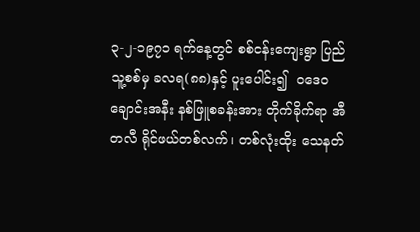၃-၂-၁၉၇၁ ရက်နေ့တွင် စစ်ငန်းကျေးရွာ ပြည်သူ့စစ်မှ ခလရ(၈၈)နှင့် ပူးပေါင်း၍  ဝဒေဝ ချောင်းအနီး နစ်ဖြူစခန်းအား တိုက်ခိုက်ရာ အီတလီ ရိုင်ဖယ်တစ်လက်၊ တစ်လုံးထိုး သေနတ်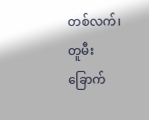တစ်လက်၊ တူမီး ခြောက်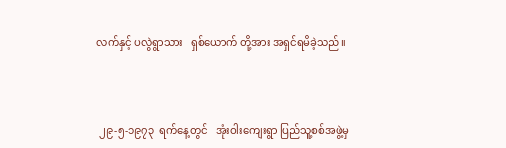လက်နှင့် ပလွဲရွာသား   ရှစ်ယောက် တို့အား အရှင်ရမိခဲ့သည်။



 ၂၉-၅-၁၉၇၃  ရက်နေ့တွင်   အုံးဝါးကျေးရွာ ပြည်သူ့စစ်အဖွဲ့မှ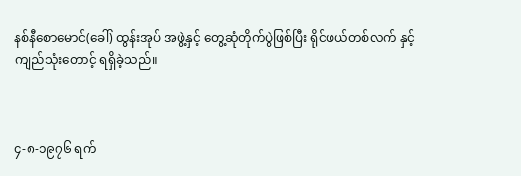နစ်နီစောမောင်(ခေါ်) ထွန်းအုပ် အဖွဲ့နှင့် တွေ့ဆုံတိုက်ပွဲဖြစ်ပြီး ရိုင်ဖယ်တစ်လက် နှင့် ကျည်သုံးတောင့် ရရှိခဲ့သည်။



၄-၈-၁၉၇၆ ရက်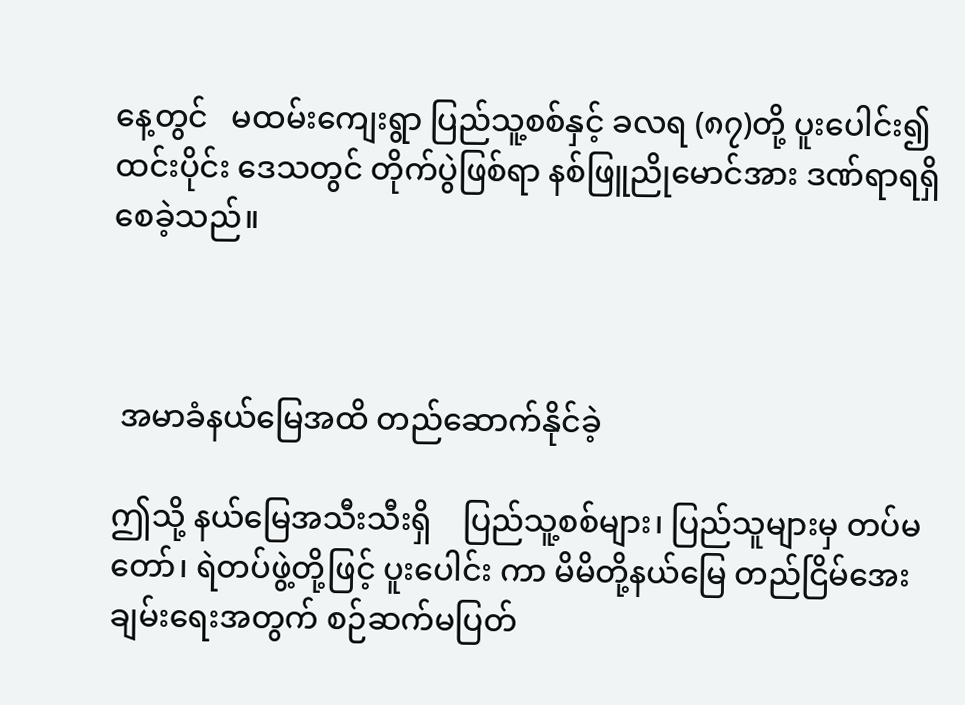နေ့တွင်   မထမ်းကျေးရွာ ပြည်သူ့စစ်နှင့် ခလရ (၈၇)တို့ ပူးပေါင်း၍ ထင်းပိုင်း ဒေသတွင် တိုက်ပွဲဖြစ်ရာ နစ်ဖြူညိုမောင်အား ဒဏ်ရာရရှိစေခဲ့သည်။



 အမာခံနယ်မြေအထိ တည်ဆောက်နိုင်ခဲ့

ဤသို့ နယ်မြေအသီးသီးရှိ    ပြည်သူ့စစ်များ၊ ပြည်သူများမှ တပ်မတော်၊ ရဲတပ်ဖွဲ့တို့ဖြင့် ပူးပေါင်း ကာ မိမိတို့နယ်မြေ တည်ငြိမ်အေးချမ်းရေးအတွက် စဉ်ဆက်မပြတ်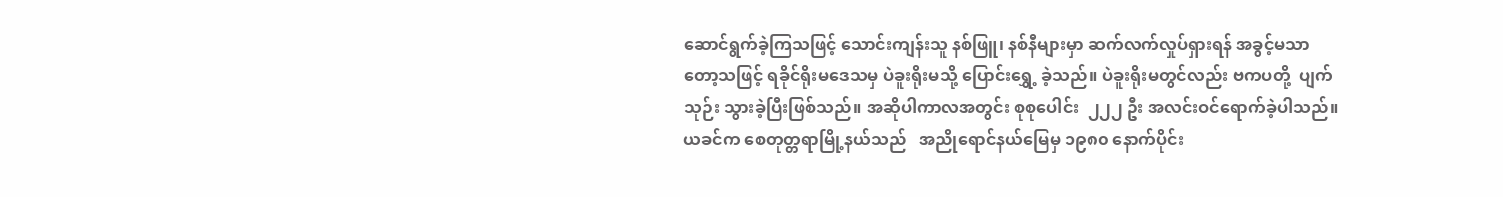ဆောင်ရွက်ခဲ့ကြသဖြင့် သောင်းကျန်းသူ နစ်ဖြူ၊ နစ်နီများမှာ ဆက်လက်လှုပ်ရှားရန် အခွင့်မသာ တော့သဖြင့် ရခိုင်ရိုးမဒေသမှ ပဲခူးရိုးမသို့ ပြောင်းရွှေ့ ခဲ့သည်။ ပဲခူးရိုးမတွင်လည်း ဗကပတို့  ပျက်သုဉ်း သွားခဲ့ပြီးဖြစ်သည်။ အဆိုပါကာလအတွင်း စုစုပေါင်း  ၂၂၂ ဦး အလင်းဝင်ရောက်ခဲ့ပါသည်။    ယခင်က စေတုတ္တရာမြို့နယ်သည်   အညိုရောင်နယ်မြေမှ ၁၉၈၀ နောက်ပိုင်း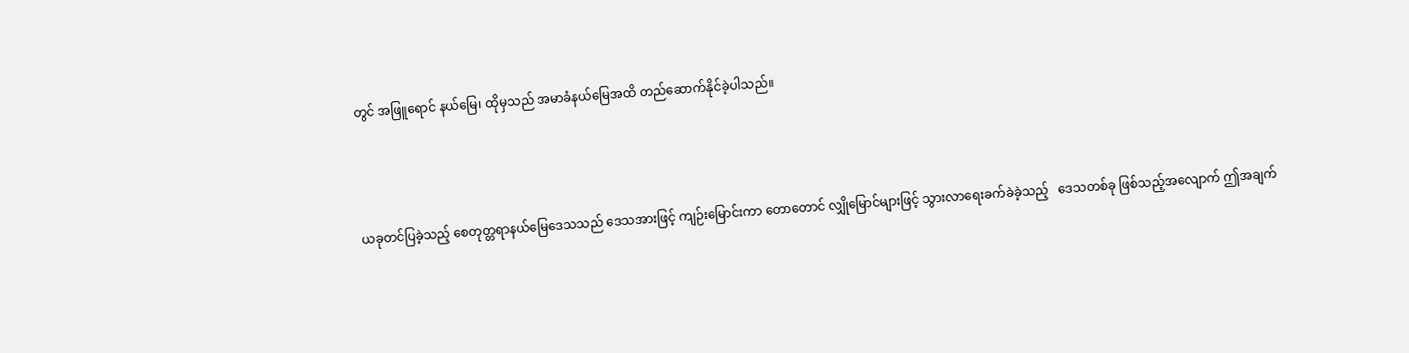တွင် အဖြူရောင် နယ်မြေ၊ ထိုမှသည် အမာခံနယ်မြေအထိ တည်ဆောက်နိုင်ခဲ့ပါသည်။



ယခုတင်ပြခဲ့သည့် စေတုတ္တရာနယ်မြေဒေသသည် ဒေသအားဖြင့် ကျဉ်းမြောင်းကာ တောတောင် လျှိုမြောင်များဖြင့် သွားလာရေးခက်ခဲခဲ့သည့်   ဒေသတစ်ခု ဖြစ်သည့်အလျောက် ဤအချက်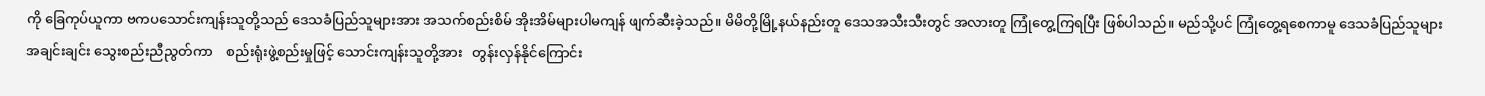ကို ခြေကုပ်ယူကာ ဗကပသောင်းကျန်းသူတို့သည် ဒေသခံပြည်သူများအား အသက်စည်းစိမ် အိုးအိမ်များပါမကျန် ဖျက်ဆီးခဲ့သည်။ မိမိတို့မြို့နယ်နည်းတူ ဒေသအသီးသီးတွင် အလားတူ ကြုံတွေ့ကြရပြီး ဖြစ်ပါသည်။ မည်သို့ပင် ကြုံတွေ့ရစေကာမူ ဒေသခံပြည်သူများအချင်းချင်း သွေးစည်းညီညွတ်ကာ    စည်းရုံးဖွဲ့စည်းမှုဖြင့် သောင်းကျန်းသူတို့အား   တွန်းလှန်နိုင်ကြောင်း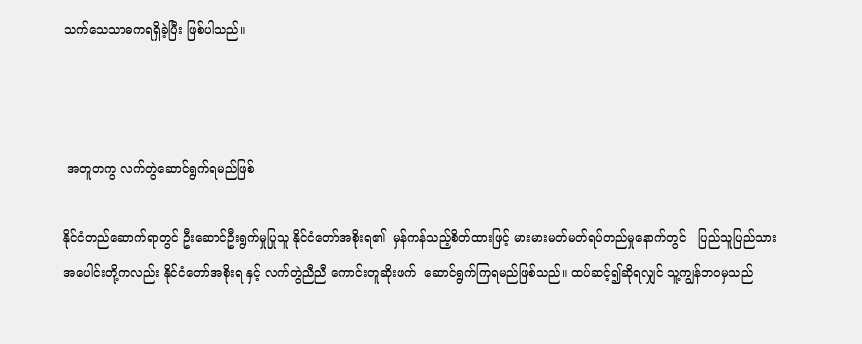သက်သေသာဓကရရှိခဲ့ပြီး ဖြစ်ပါသည်။



 အတူတကွ လက်တွဲဆောင်ရွက်ရမည်ဖြစ်

နိုင်ငံတည်ဆောက်ရာတွင် ဦးဆောင်ဦးရွက်မှုပြုသူ နိုင်ငံတော်အစိုးရ၏  မှန်ကန်သည့်စိတ်ထားဖြင့် မားမားမတ်မတ်ရပ်တည်မှုနောက်တွင်   ပြည်သူပြည်သားအပေါင်းတို့ကလည်း နိုင်ငံတော်အစိုးရ နှင့် လက်တွဲညီညီ ကောင်းတူဆိုးဖက်  ဆောင်ရွက်ကြရမည်ဖြစ်သည်။ ထပ်ဆင့်၍ဆိုရလျှင် သူ့ကျွန်ဘဝမှသည်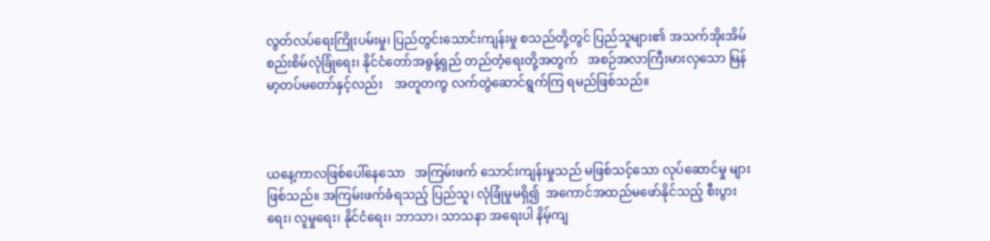လွတ်လပ်ရေးကြိုးပမ်းမှု၊ ပြည်တွင်းသောင်းကျန်းမှု စသည်တို့တွင် ပြည်သူများ၏ အသက်အိုးအိမ်စည်းစိမ်လုံခြုံရေး၊ နိုင်ငံတော်အဓွန့်ရှည် တည်တံ့ရေးတို့အတွက်   အစဉ်အလာကြီးမားလှသော မြန်မာ့တပ်မတော်နှင့်လည်း    အတူတကွ လက်တွဲဆောင်ရွက်ကြ ရမည်ဖြစ်သည်။



ယနေ့ကာလဖြစ်ပေါ်နေသော   အကြမ်းဖက် သောင်းကျန်းမှုသည် မဖြစ်သင့်သော လုပ်ဆောင်မှု များဖြစ်သည်။ အကြမ်းဖက်ခံရသည့် ပြည်သူ၊ လုံခြုံမှုမရှိ၍  အကောင်အထည်မဖော်နိုင်သည့် စီးပွားရေး၊ လူမှုရေး၊ နိုင်ငံရေး၊ ဘာသာ၊ သာသနာ အရေးပါ နိမ့်ကျ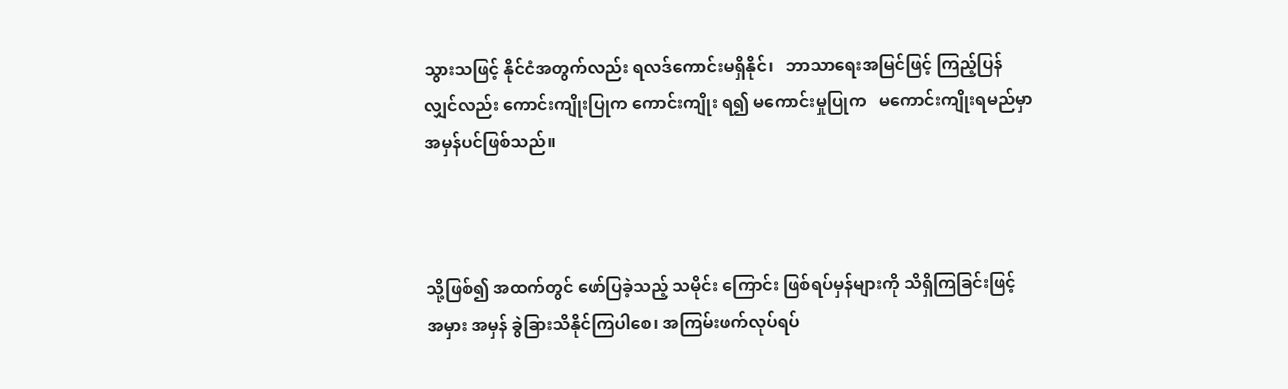သွားသဖြင့် နိုင်ငံအတွက်လည်း ရလဒ်ကောင်းမရှိနိုင်၊   ဘာသာရေးအမြင်ဖြင့် ကြည့်ပြန်လျှင်လည်း ကောင်းကျိုးပြုက ကောင်းကျိုး ရ၍ မကောင်းမှုပြုက   မကောင်းကျိုးရမည်မှာ အမှန်ပင်ဖြစ်သည်။



သို့ဖြစ်၍ အထက်တွင် ဖော်ပြခဲ့သည့် သမိုင်း ကြောင်း ဖြစ်ရပ်မှန်များကို သိရှိကြခြင်းဖြင့် အမှား အမှန် ခွဲခြားသိနိုင်ကြပါစေ၊ အကြမ်းဖက်လုပ်ရပ်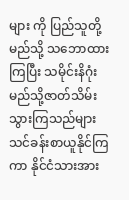များ ကို ပြည်သူတို့ မည်သို့ သဘောထားကြပြီး သမိုင်းနိဂုံး မည်သို့ဇာတ်သိမ်းသွားကြသည်များ သင်ခန်းစာယူနိုင်ကြကာ နိုင်ငံသားအား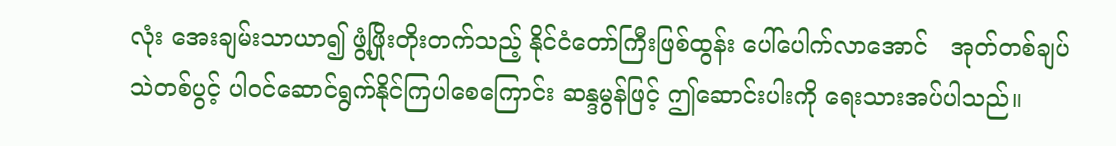လုံး အေးချမ်းသာယာ၍ ဖွံ့ဖြိုးတိုးတက်သည့် နိုင်ငံတော်ကြီးဖြစ်ထွန်း ပေါ်ပေါက်လာအောင်   အုတ်တစ်ချပ်  သဲတစ်ပွင့် ပါဝင်ဆောင်ရွက်နိုင်ကြပါစေကြောင်း ဆန္ဒမွန်ဖြင့် ဤဆောင်းပါးကို ရေးသားအပ်ပါသည်။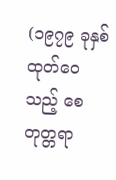(၁၉၇၉ ခုနှစ် ထုတ်ဝေသည့် စေတုတ္တရာ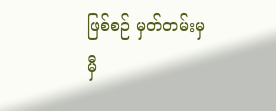ဖြစ်စဉ် မှတ်တမ်းမှ မှီ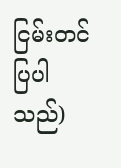ငြမ်းတင်ပြပါသည်)